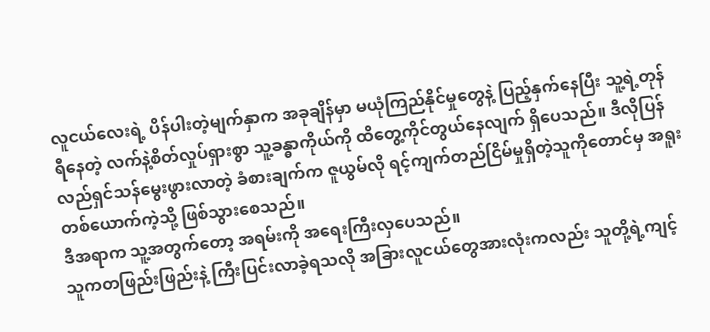လူငယ်လေးရဲ့ ပိန်ပါးတဲ့မျက်နှာက အခုချိန်မှာ မယုံကြည်နိုင်မှုတွေနဲ့ ပြည့်နှက်နေပြီး သူ့ရဲ့တုန်ရီနေတဲ့ လက်နဲ့စိတ်လှုပ်ရှားစွာ သူ့ခန္ဓာကိုယ်ကို ထိတွေ့ကိုင်တွယ်နေလျက် ရှိပေသည်။ ဒီလိုပြန်လည်ရှင်သန်မွေးဖွားလာတဲ့ ခံစားချက်က ဇူယွမ်လို ရင့်ကျက်တည်ငြိမ်မှုရှိတဲ့သူကိုတောင်မှ အရူးတစ်ယောက်ကဲ့သို့ ဖြစ်သွားစေသည်။
ဒီအရာက သူ့အတွက်တော့ အရမ်းကို အရေးကြီးလှပေသည်။
သူကတဖြည်းဖြည်းနဲ့ ကြီးပြင်းလာခဲ့ရသလို အခြားလူငယ်တွေအားလုံးကလည်း သူတို့ရဲ့ကျင့်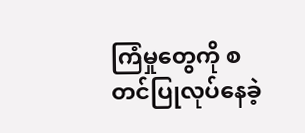ကြံမှုတွေကို စတင်ပြုလုပ်နေခဲ့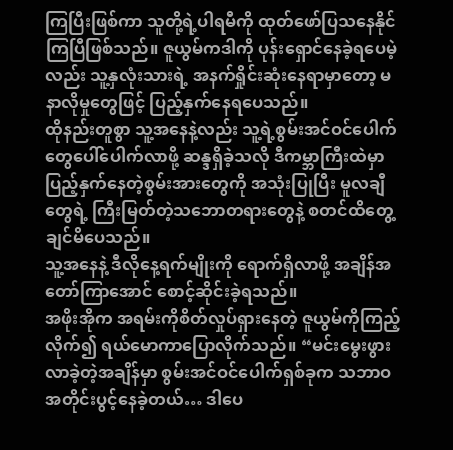ကြပြီးဖြစ်ကာ သူတို့ရဲ့ပါရမီကို ထုတ်ဖော်ပြသနေနိုင်ကြပြီဖြစ်သည်။ ဇူယွမ်ကဒါကို ပုန်းရှောင်နေခဲ့ရပေမဲ့လည်း သူ့နှလုံးသားရဲ့ အနက်ရှိုင်းဆုံးနေရာမှာတော့ မနာလိုမှုတွေဖြင့် ပြည့်နှက်နေရပေသည်။
ထိုနည်းတူစွာ သူ့အနေနဲ့လည်း သူ့ရဲ့စွမ်းအင်ဝင်ပေါက်တွေပေါ်ပေါက်လာဖို့ ဆန္ဒရှိခဲ့သလို ဒီကမ္ဘာကြီးထဲမှာ ပြည့်နှက်နေတဲ့စွမ်းအားတွေကို အသုံးပြုပြီး မူလချီတွေရဲ့ ကြီးမြတ်တဲ့သဘောတရားတွေနဲ့ စတင်ထိတွေ့ချင်မိပေသည်။
သူ့အနေနဲ့ ဒီလိုနေ့ရက်မျိုးကို ရောက်ရှိလာဖို့ အချိန်အတော်ကြာအောင် စောင့်ဆိုင်းခဲ့ရသည်။
အဖိုးအိုက အရမ်းကိုစိတ်လှုပ်ရှားနေတဲ့ ဇူယွမ်ကိုကြည့်လိုက်၍ ရယ်မောကာပြောလိုက်သည်။ “မင်းမွေးဖွားလာခဲ့တဲ့အချိန်မှာ စွမ်းအင်ဝင်ပေါက်ရှစ်ခုက သဘာဝအတိုင်းပွင့်နေခဲ့တယ်… ဒါပေ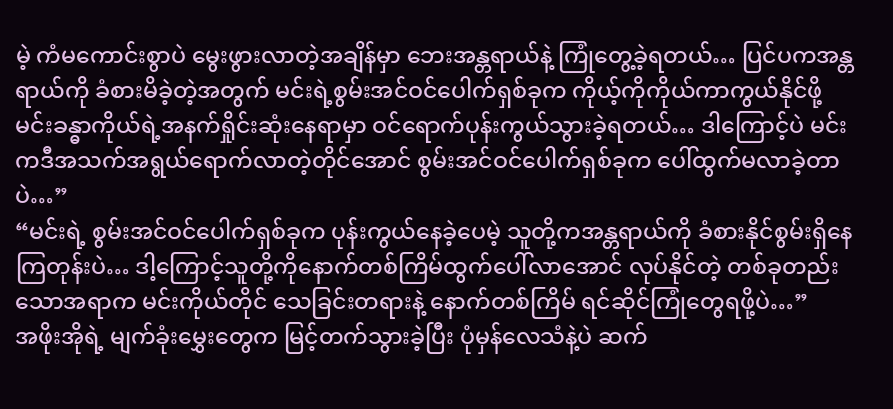မဲ့ ကံမကောင်းစွာပဲ မွေးဖွားလာတဲ့အချိန်မှာ ဘေးအန္တရာယ်နဲ့ ကြုံတွေ့ခဲ့ရတယ်… ပြင်ပကအန္တရာယ်ကို ခံစားမိခဲ့တဲ့အတွက် မင်းရဲ့စွမ်းအင်ဝင်ပေါက်ရှစ်ခုက ကိုယ့်ကိုကိုယ်ကာကွယ်နိုင်ဖို့ မင်းခန္ဓာကိုယ်ရဲ့အနက်ရှိုင်းဆုံးနေရာမှာ ဝင်ရောက်ပုန်းကွယ်သွားခဲ့ရတယ်… ဒါကြောင့်ပဲ မင်းကဒီအသက်အရွယ်ရောက်လာတဲ့တိုင်အောင် စွမ်းအင်ဝင်ပေါက်ရှစ်ခုက ပေါ်ထွက်မလာခဲ့တာပဲ…”
“မင်းရဲ့ စွမ်းအင်ဝင်ပေါက်ရှစ်ခုက ပုန်းကွယ်နေခဲ့ပေမဲ့ သူတို့ကအန္တရာယ်ကို ခံစားနိုင်စွမ်းရှိနေကြတုန်းပဲ… ဒါ့ကြောင့်သူတို့ကိုနောက်တစ်ကြိမ်ထွက်ပေါ်လာအောင် လုပ်နိုင်တဲ့ တစ်ခုတည်းသောအရာက မင်းကိုယ်တိုင် သေခြင်းတရားနဲ့ နောက်တစ်ကြိမ် ရင်ဆိုင်ကြုံတွေရဖို့ပဲ…”
အဖိုးအိုရဲ့ မျက်ခုံးမွှေးတွေက မြင့်တက်သွားခဲ့ပြီး ပုံမှန်လေသံနဲ့ပဲ ဆက်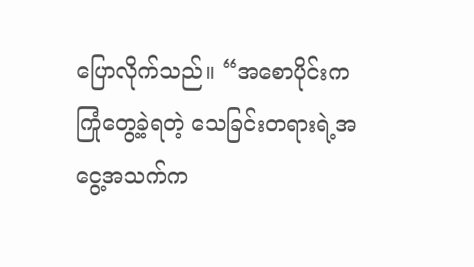ပြောလိုက်သည်။ “အစောပိုင်းက ကြုံတွေ့ခဲ့ရတဲ့ သေခြင်းတရားရဲ့အငွေ့အသက်က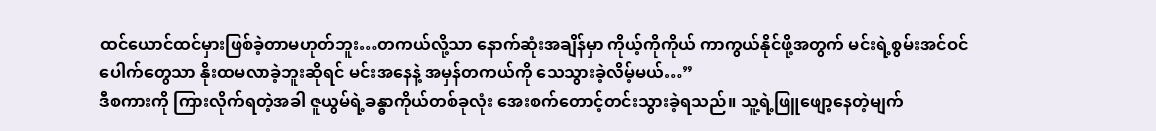ထင်ယောင်ထင်မှားဖြစ်ခဲ့တာမဟုတ်ဘူး…တကယ်လို့သာ နောက်ဆုံးအချိန်မှာ ကိုယ့်ကိုကိုယ် ကာကွယ်နိုင်ဖို့အတွက် မင်းရဲ့စွမ်းအင်ဝင်ပေါက်တွေသာ နိုးထမလာခဲ့ဘူးဆိုရင် မင်းအနေနဲ့ အမှန်တကယ်ကို သေသွားခဲ့လိမ့်မယ်…”
ဒီစကားကို ကြားလိုက်ရတဲ့အခါ ဇူယွမ်ရဲ့ခန္ဓာကိုယ်တစ်ခုလုံး အေးစက်တောင့်တင်းသွားခဲ့ရသည်။ သူ့ရဲ့ဖြူဖျော့နေတဲ့မျက်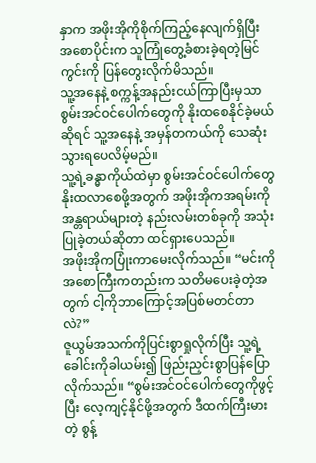နှာက အဖိုးအိုကိုစိုက်ကြည့်နေလျက်ရှိပြီး အစောပိုင်းက သူကြုံတွေ့ခံစားခဲ့ရတဲ့မြင်ကွင်းကို ပြန်တွေးလိုက်မိသည်။
သူ့အနေနဲ့ စက္ကန့်အနည်းငယ်ကြာပြီးမှသာ စွမ်းအင်ဝင်ပေါက်တွေကို နိုးထစေနိုင်ခဲ့မယ်ဆိုရင် သူ့အနေနဲ့ အမှန်တကယ်ကို သေဆုံးသွားရပေလိမ့်မည်။
သူ့ရဲ့ခန္ဓာကိုယ်ထဲမှာ စွမ်းအင်ဝင်ပေါက်တွေနိုးထလာစေဖို့အတွက် အဖိုးအိုကအရမ်းကို အန္တရာယ်များတဲ့ နည်းလမ်းတစ်ခုကို အသုံးပြုခဲ့တယ်ဆိုတာ ထင်ရှားပေသည်။
အဖိုးအိုကပြုံးကာမေးလိုက်သည်။ “မင်းကို အစောကြီးကတည်းက သတိမပေးခဲ့တဲ့အတွက် ငါ့ကိုဘာကြောင့်အပြစ်မတင်တာလဲ?”
ဇူယွမ်အသက်ကိုပြင်းစွာရှုလိုက်ပြီး သူ့ရဲ့ခေါင်းကိုခါယမ်း၍ ဖြည်းညှင်းစွာပြန်ပြောလိုက်သည်။ “စွမ်းအင်ဝင်ပေါက်တွေကိုဖွင့်ပြီး လေ့ကျင့်နိုင်ဖို့အတွက် ဒီထက်ကြီးမားတဲ့ စွန့်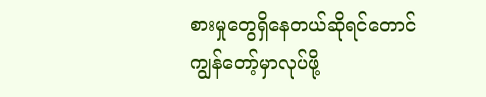စားမှုတွေရှိနေတယ်ဆိုရင်တောင် ကျွန်တော့်မှာလုပ်ဖို့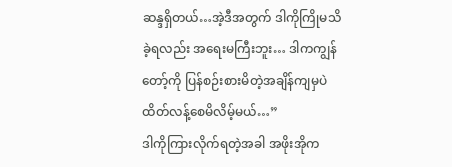ဆန္ဒရှိတယ်…အဲ့ဒီအတွက် ဒါကိုကြိုမသိခဲ့ရလည်း အရေးမကြီးဘူး… ဒါကကျွန်တော့်ကို ပြန်စဉ်းစားမိတဲ့အချိန်ကျမှပဲ ထိတ်လန့်စေမိလိမ့်မယ်…”
ဒါကိုကြားလိုက်ရတဲ့အခါ အဖိုးအိုက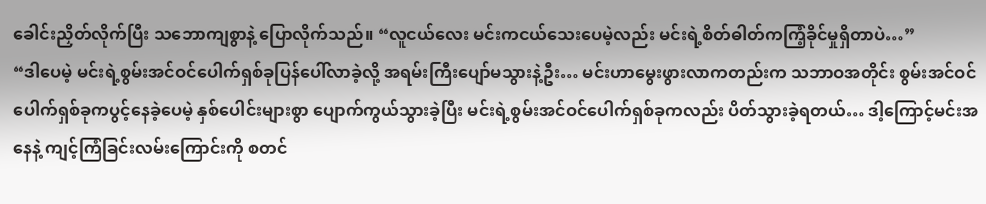ခေါင်းညှိတ်လိုက်ပြီး သဘောကျစွာနဲ့ ပြောလိုက်သည်။ “လူငယ်လေး မင်းကငယ်သေးပေမဲ့လည်း မင်းရဲ့စိတ်ဓါတ်ကကြံ့ခိုင်မှုရှိတာပဲ…”
“ဒါပေမဲ့ မင်းရဲ့စွမ်းအင်ဝင်ပေါက်ရှစ်ခုပြန်ပေါ်လာခဲ့လို့ အရမ်းကြီးပျော်မသွားနဲ့ဦး… မင်းဟာမွေးဖွားလာကတည်းက သဘာဝအတိုင်း စွမ်းအင်ဝင်ပေါက်ရှစ်ခုကပွင့်နေခဲ့ပေမဲ့ နှစ်ပေါင်းများစွာ ပျောက်ကွယ်သွားခဲ့ပြီး မင်းရဲ့စွမ်းအင်ဝင်ပေါက်ရှစ်ခုကလည်း ပိတ်သွားခဲ့ရတယ်… ဒါ့ကြောင့်မင်းအနေနဲ့ ကျင့်ကြံခြင်းလမ်းကြောင်းကို စတင်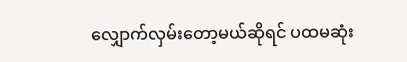လျှောက်လှမ်းတော့မယ်ဆိုရင် ပထမဆုံး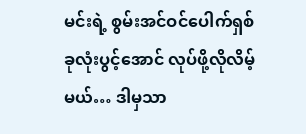မင်းရဲ့ စွမ်းအင်ဝင်ပေါက်ရှစ်ခုလုံးပွင့်အောင် လုပ်ဖို့လိုလိမ့်မယ်… ဒါမှသာ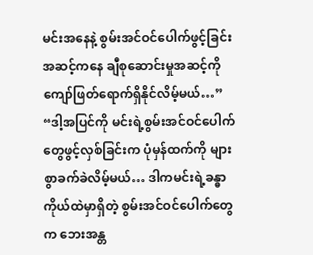မင်းအနေနဲ့ စွမ်းအင်ဝင်ပေါက်ဖွင့်ခြင်းအဆင့်ကနေ ချီစုဆောင်းမှုအဆင့်ကို ကျော်ဖြတ်ရောက်ရှိနိုင်လိမ့်မယ်…”
“ဒါ့အပြင်ကို မင်းရဲ့စွမ်းအင်ဝင်ပေါက်တွေဖွင့်လှစ်ခြင်းက ပုံမှန်ထက်ကို များစွာခက်ခဲလိမ့်မယ်… ဒါကမင်းရဲ့ခန္ဓာကိုယ်ထဲမှာရှိတဲ့ စွမ်းအင်ဝင်ပေါက်တွေက ဘေးအန္တ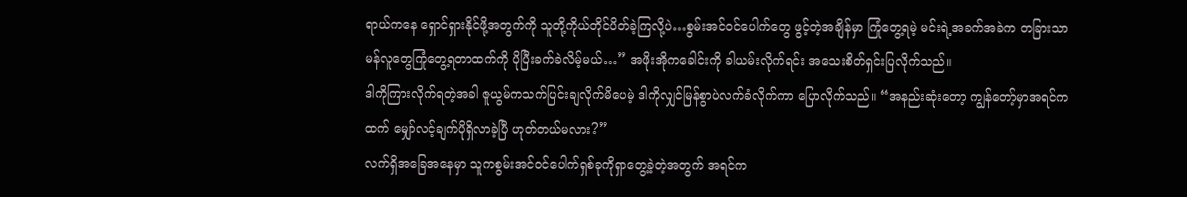ရာယ်ကနေ ရှောင်ရှားနိုင်ဖို့အတွက်ကို သူတို့ကိုယ်တိုင်ပိတ်ခဲ့ကြလို့ပဲ…စွမ်းအင်ဝင်ပေါက်တွေ ဖွင့်တဲ့အချိန်မှာ ကြုံတွေ့ရမဲ့ မင်းရဲ့အခက်အခဲက တခြားသာမန်လူတွေကြုံတွေ့ရတာထက်ကို ပိုပြီးခက်ခဲလိမ့်မယ်…” အဖိုးအိုကခေါင်းကို ခါယမ်းလိုက်ရင်း အသေးစိတ်ရှင်းပြလိုက်သည်။
ဒါကိုကြားလိုက်ရတဲ့အခါ ဇူယွမ်ကသက်ပြင်းချလိုက်မိပေမဲ့ ဒါကိုလျှင်မြန်စွာပဲလက်ခံလိုက်ကာ ပြောလိုက်သည်။ “အနည်းဆုံးတော့ ကျွန်တော့်မှာအရင်ကထက် မျှော်လင့်ချက်ပိုရှိလာခဲ့ပြီ ဟုတ်တယ်မလား?”
လက်ရှိအခြေအနေမှာ သူကစွမ်းအင်ဝင်ပေါက်ရှစ်ခုကိုရှာတွေ့ခဲ့တဲ့အတွက် အရင်က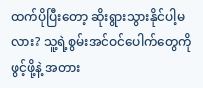ထက်ပိုပြီးတော့ ဆိုးရွားသွားနိုင်ပါ့မလား? သူ့ရဲ့စွမ်းအင်ဝင်ပေါက်တွေကိုဖွင့်ဖို့နဲ့ အတား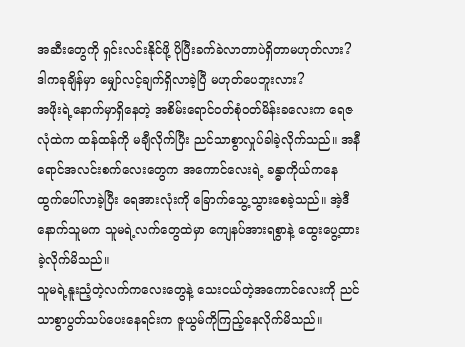အဆီးတွေကို ရှင်းလင်းနိုင်ဖို့ ပိုပြီးခက်ခဲလာတာပဲရှိတာမဟုတ်လား? ဒါကခုချိန်မှာ မျှော်လင့်ချက်ရှိလာခဲ့ပြီ မဟုတ်ပေဘူးလား?
အဖိုးရဲ့နောက်မှာရှိနေတဲ့ အစိမ်းရောင်ဝတ်စုံဝတ်မိန်းခလေးက ရေဇလုံထဲက ထန်ထန်ကို မချီလိုက်ပြီး ညင်သာစွာလှုပ်ခါခဲ့လိုက်သည်။ အနီရောင်အလင်းစက်လေးတွေက အကောင်လေးရဲ့ ခန္ဓာကိုယ်ကနေထွက်ပေါ်လာခဲ့ပြီး ရေအားလုံးကို ခြောက်သွေ့သွားစေခဲ့သည်။ အဲ့ဒီနောက်သူမက သူမရဲ့လက်တွေထဲမှာ ကျေနပ်အားရစွာနဲ့ ထွေးပွေ့ထားခဲ့လိုက်မိသည်။
သူမရဲ့နူးညံ့တဲ့လက်ကလေးတွေနဲ့ သေးငယ်တဲ့အကောင်လေးကို ညင်သာစွာပွတ်သပ်ပေးနေရင်းက ဇူယွမ်ကိုကြည့်နေလိုက်မိသည်။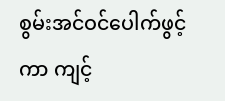စွမ်းအင်ဝင်ပေါက်ဖွင့်ကာ ကျင့်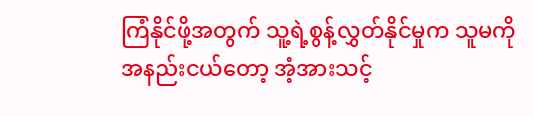ကြံနိုင်ဖို့အတွက် သူ့ရဲ့စွန့်လွှတ်နိုင်မှုက သူမကိုအနည်းငယ်တော့ အံ့အားသင့်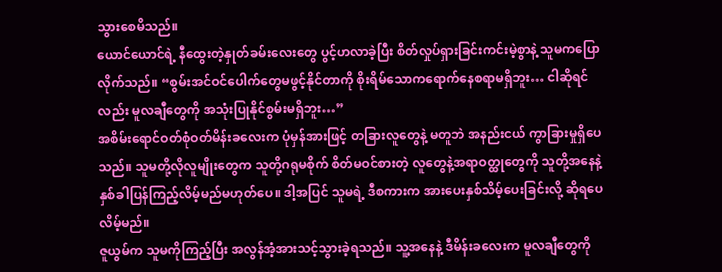သွားစေမိသည်။
ယောင်ယောင်ရဲ့ နီထွေးတဲ့နှုတ်ခမ်းလေးတွေ ပွင့်ဟလာခဲ့ပြီး စိတ်လှုပ်ရှားခြင်းကင်းမဲ့စွာနဲ့ သူမကပြောလိုက်သည်။ “စွမ်းအင်ဝင်ပေါက်တွေမဖွင့်နိုင်တာကို စိုးရိမ်သောကရောက်နေစရာမရှိဘူး… ငါဆိုရင်လည်း မူလချီတွေကို အသုံးပြုနိုင်စွမ်းမရှိဘူး…”
အစိမ်းရောင်ဝတ်စုံဝတ်မိန်းခလေးက ပုံမှန်အားဖြင့် တခြားလူတွေနဲ့ မတူဘဲ အနည်းငယ် ကွာခြားမှုရှိပေသည်။ သူမတို့လိုလူမျိုးတွေက သူတို့ဂရုမစိုက် စိတ်မဝင်စားတဲ့ လူတွေနဲ့အရာဝတ္ထုတွေကို သူတို့အနေနဲ့ နှစ်ခါပြန်ကြည့်လိမ့်မည်မဟုတ်ပေ။ ဒါ့အပြင် သူမရဲ့ ဒီစကားက အားပေးနှစ်သိမ့်ပေးခြင်းလို့ ဆိုရပေလိမ့်မည်။
ဇူယွမ်က သူမကိုကြည့်ပြီး အလွန်အံ့အားသင့်သွားခဲ့ရသည်။ သူ့အနေနဲ့ ဒီမိန်းခလေးက မူလချီတွေကို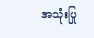အသုံးပြု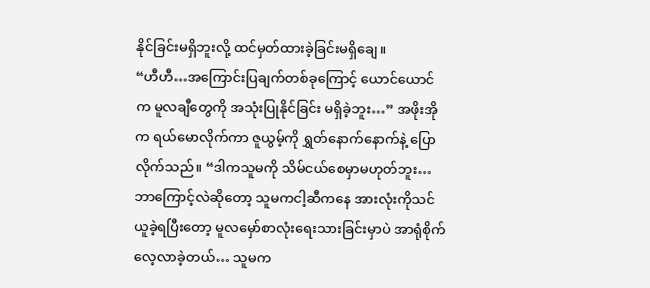နိုင်ခြင်းမရှိဘူးလို့ ထင်မှတ်ထားခဲ့ခြင်းမရှိချေ။
“ဟီဟီ…အကြောင်းပြချက်တစ်ခုကြောင့် ယောင်ယောင်က မူလချီတွေကို အသုံးပြုနိုင်ခြင်း မရှိခဲ့ဘူး…” အဖိုးအိုက ရယ်မောလိုက်ကာ ဇူယွမ့်ကို ရွှတ်နောက်နောက်နဲ့ ပြောလိုက်သည်။ “ဒါကသူမကို သိမ်ငယ်စေမှာမဟုတ်ဘူး… ဘာကြောင့်လဲဆိုတော့ သူမကငါ့ဆီကနေ အားလုံးကိုသင်ယူခဲ့ရပြီးတော့ မူလမှော်စာလုံးရေးသားခြင်းမှာပဲ အာရုံစိုက်လေ့လာခဲ့တယ်… သူမက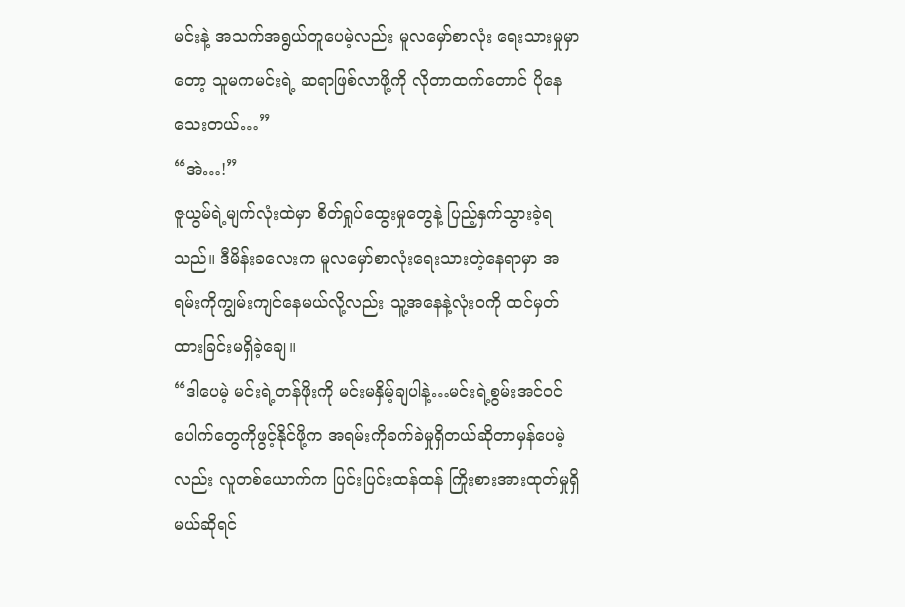မင်းနဲ့ အသက်အရွယ်တူပေမဲ့လည်း မူလမှော်စာလုံး ရေးသားမှုမှာတော့ သူမကမင်းရဲ့ ဆရာဖြစ်လာဖို့ကို လိုတာထက်တောင် ပိုနေသေးတယ်…”
“အဲ…!”
ဇူယွမ်ရဲ့မျက်လုံးထဲမှာ စိတ်ရှုပ်ထွေးမှုတွေနဲ့ ပြည့်နှက်သွားခဲ့ရသည်။ ဒီမိန်းခလေးက မူလမှော်စာလုံးရေးသားတဲ့နေရာမှာ အရမ်းကိုကျွမ်းကျင်နေမယ်လို့လည်း သူ့အနေနဲ့လုံးဝကို ထင်မှတ်ထားခြင်းမရှိခဲ့ချေ။
“ဒါပေမဲ့ မင်းရဲ့တန်ဖိုးကို မင်းမနှိမ့်ချပါနဲ့…မင်းရဲ့စွမ်းအင်ဝင်ပေါက်တွေကိုဖွင့်နိုင်ဖို့က အရမ်းကိုခက်ခဲမှုရှိတယ်ဆိုတာမှန်ပေမဲ့လည်း လူတစ်ယောက်က ပြင်းပြင်းထန်ထန် ကြိုးစားအားထုတ်မှုရှိမယ်ဆိုရင်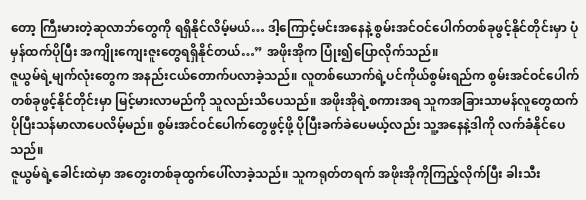တော့ ကြီးမားတဲ့ဆုလာဘ်တွေကို ရရှိနိုင်လိမ့်မယ်… ဒါ့ကြောင့်မင်းအနေနဲ့ စွမ်းအင်ဝင်ပေါက်တစ်ခုဖွင့်နိုင်တိုင်းမှာ ပုံမှန်ထက်ပိုပြီး အကျိုးကျေးဇူးတွေရရှိနိုင်တယ်…” အဖိုးအိုက ပြုံး၍ပြောလိုက်သည်။
ဇူယွမ်ရဲ့မျက်လုံးတွေက အနည်းငယ်တောက်ပလာခဲ့သည်။ လူတစ်ယောက်ရဲ့ပင်ကိုယ်စွမ်းရည်က စွမ်းအင်ဝင်ပေါက်တစ်ခုဖွင့်နိုင်တိုင်းမှာ မြင့်မားလာမည်ကို သူလည်းသိပေသည်။ အဖိုးအိုရဲ့စကားအရ သူကအခြားသာမန်လူတွေထက် ပိုပြီးသန်မာလာပေလိမ့်မည်။ စွမ်းအင်ဝင်ပေါက်တွေဖွင့်ဖို့ ပိုပြီးခက်ခဲပေမယ့်လည်း သူ့အနေနဲ့ဒါကို လက်ခံနိုင်ပေသည်။
ဇူယွမ်ရဲ့ခေါင်းထဲမှာ အတွေးတစ်ခုထွက်ပေါ်လာခဲ့သည်။ သူကရုတ်တရက် အဖိုးအိုကိုကြည့်လိုက်ပြီး ခါးသီး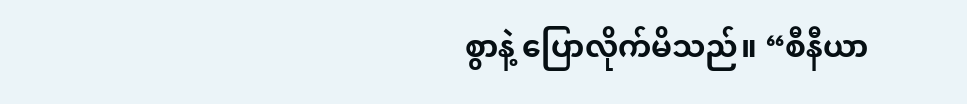စွာနဲ့ ပြောလိုက်မိသည်။ “စီနီယာ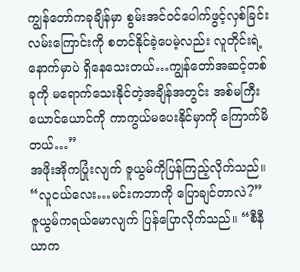ကျွန်တော်ကခုချိန်မှာ စွမ်းအင်ဝင်ပေါက်ဖွင့်လှစ်ခြင်းလမ်းကြောင်းကို စတင်နိုင်ခဲ့ပေမဲ့လည်း လူတိုင်းရဲ့နောက်မှာပဲ ရှိနေသေးတယ်…ကျွန်တော်အဆင့်တစ်ခုကို မရောက်သေးနိုင်တဲ့အချိန်အတွင်း အစ်မကြီးယောင်ယောင်ကို ကာကွယ်မပေးနိုင်မှာကို ကြောက်မိတယ်…”
အဖိုးအိုကပြုံးလျက် ဇူယွမ်ကိုပြန်ကြည့်လိုက်သည်။ “လူငယ်လေး…မင်းကဘာကို ပြောချင်တာလဲ?”
ဇူယွမ်ကရယ်မောလျက် ပြန်ပြောလိုက်သည်။ “စီနီယာက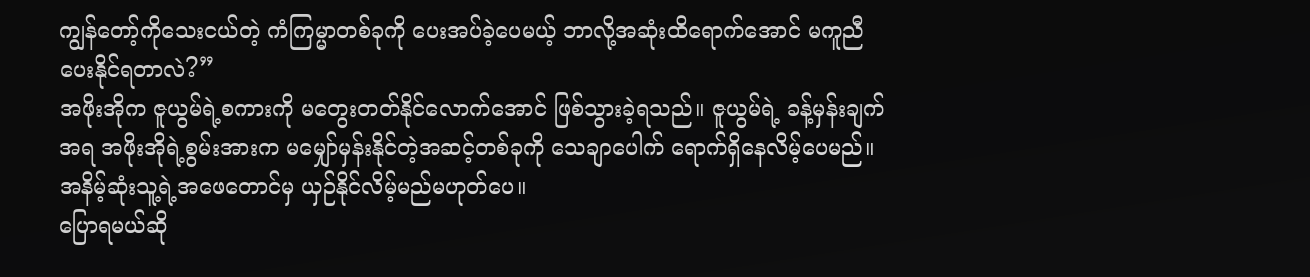ကျွန်တော့်ကိုသေးငယ်တဲ့ ကံကြမ္မာတစ်ခုကို ပေးအပ်ခဲ့ပေမယ့် ဘာလို့အဆုံးထိရောက်အောင် မကူညီပေးနိုင်ရတာလဲ?”
အဖိုးအိုက ဇူယွမ်ရဲ့စကားကို မတွေးတတ်နိုင်လောက်အောင် ဖြစ်သွားခဲ့ရသည်။ ဇူယွမ်ရဲ့ ခန့်မှန်းချက်အရ အဖိုးအိုရဲ့စွမ်းအားက မမျှော်မှန်းနိုင်တဲ့အဆင့်တစ်ခုကို သေချာပေါက် ရောက်ရှိနေလိမ့်ပေမည်။ အနိမ့်ဆုံးသူ့ရဲ့အဖေတောင်မှ ယှဉ်နိုင်လိမ့်မည်မဟုတ်ပေ။
ပြောရမယ်ဆို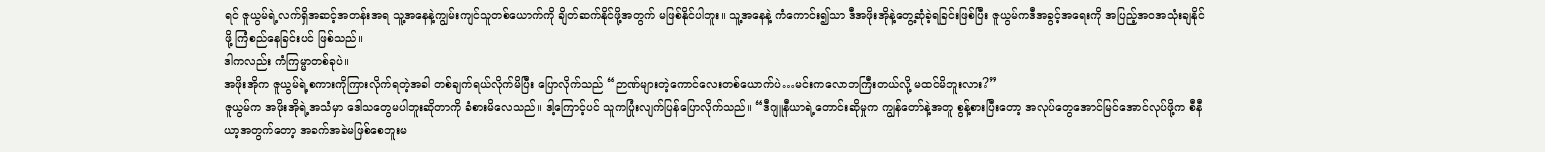ရင် ဇူယွမ်ရဲ့လက်ရှိအဆင့်အတန်းအရ သူ့အနေနဲ့ကျွမ်းကျင်သူတစ်ယောက်ကို ချိတ်ဆက်နိုင်ဖို့အတွက် မဖြစ်နိုင်ပါဘူး။ သူ့အနေနဲ့ ကံကောင်း၍သာ ဒီအဖိုးအိုနဲ့တွေ့ဆုံခဲ့ရခြင်းဖြစ်ပြီး ဇူယွမ်ကဒီအခွင့်အရေးကို အပြည့်အဝအသုံးချနိုင်ဖို့ ကြံစည်နေခြင်းပင် ဖြစ်သည်။
ဒါကလည်း ကံကြမ္မာတစ်ခုပဲ။
အဖိုးအိုက ဇူယွမ်ရဲ့စကားကိုကြားလိုက်ရတဲ့အခါ တစ်ချက်ရယ်လိုက်မိပြီး ပြောလိုက်သည် “ဉာဏ်များတဲ့ကောင်လေးတစ်ယောက်ပဲ…မင်းကလောဘကြီးတယ်လို့ မထင်မိဘူးလား?”
ဇူယွမ်က အဖိုးအိုရဲ့အသံမှာ ဒေါသတွေမပါဘူးဆိုတာကို ခံစားမိလေသည်။ ဒါ့ကြောင့်ပင် သူကပြုံးလျက်ပြန်ပြောလိုက်သည်။ “ဒီဂျူနီယာရဲ့တောင်းဆိုမှုက ကျွန်တော်နဲ့အတူ စွန့်စားပြီးတော့ အလုပ်တွေအောင်မြင်အောင်လုပ်ဖို့က စီနီယာ့အတွက်တော့ အခက်အခဲမဖြစ်စေဘူးမ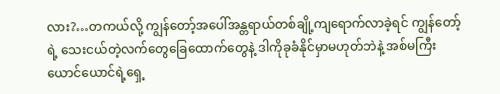လား?…တကယ်လို့ ကျွန်တော့်အပေါ်အန္တရာယ်တစ်ချို့ကျရောက်လာခဲ့ရင် ကျွန်တော့်ရဲ့ သေးငယ်တဲ့လက်တွေခြေထောက်တွေနဲ့ ဒါကိုခုခံနိုင်မှာမဟုတ်ဘဲနဲ့ အစ်မကြီး ယောင်ယောင်ရဲ့ရှေ့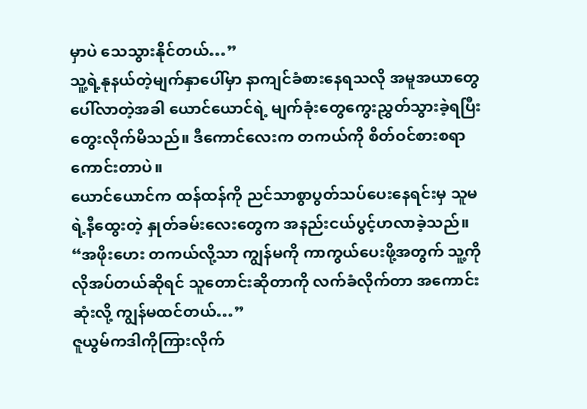မှာပဲ သေသွားနိုင်တယ်…”
သူ့ရဲ့နုနယ်တဲ့မျက်နှာပေါ်မှာ နာကျင်ခံစားနေရသလို အမူအယာတွေပေါ်လာတဲ့အခါ ယောင်ယောင်ရဲ့ မျက်ခုံးတွေကွေးညွှတ်သွားခဲ့ရပြီး တွေးလိုက်မိသည်။ ဒီကောင်လေးက တကယ်ကို စိတ်ဝင်စားစရာကောင်းတာပဲ။
ယောင်ယောင်က ထန်ထန်ကို ညင်သာစွာပွတ်သပ်ပေးနေရင်းမှ သူမရဲ့နီထွေးတဲ့ နှုတ်ခမ်းလေးတွေက အနည်းငယ်ပွင့်ဟလာခဲ့သည်။ “အဖိုးဟေး တကယ်လို့သာ ကျွန်မကို ကာကွယ်ပေးဖို့အတွက် သူ့ကိုလိုအပ်တယ်ဆိုရင် သူတောင်းဆိုတာကို လက်ခံလိုက်တာ အကောင်းဆုံးလို့ ကျွန်မထင်တယ်…”
ဇူယွမ်ကဒါကိုကြားလိုက်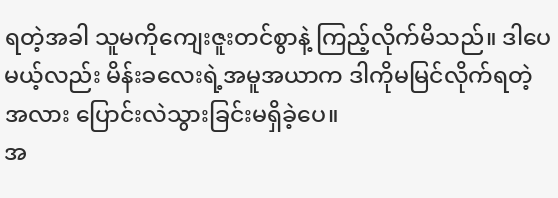ရတဲ့အခါ သူမကိုကျေးဇူးတင်စွာနဲ့ ကြည့်လိုက်မိသည်။ ဒါပေမယ့်လည်း မိန်းခလေးရဲ့အမူအယာက ဒါကိုမမြင်လိုက်ရတဲ့အလား ပြောင်းလဲသွားခြင်းမရှိခဲ့ပေ။
အ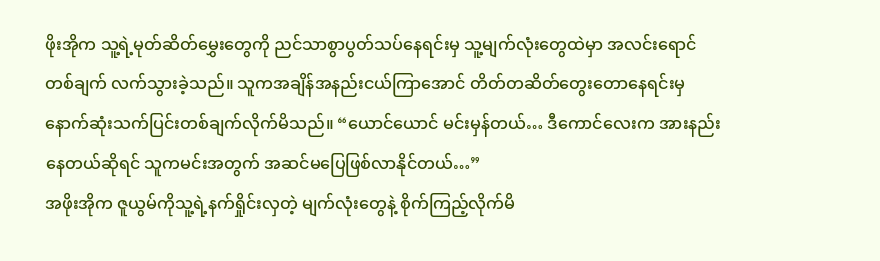ဖိုးအိုက သူ့ရဲ့မုတ်ဆိတ်မွှေးတွေကို ညင်သာစွာပွတ်သပ်နေရင်းမှ သူ့မျက်လုံးတွေထဲမှာ အလင်းရောင်တစ်ချက် လက်သွားခဲ့သည်။ သူကအချိန်အနည်းငယ်ကြာအောင် တိတ်တဆိတ်တွေးတောနေရင်းမှ နောက်ဆုံးသက်ပြင်းတစ်ချက်လိုက်မိသည်။ “ယောင်ယောင် မင်းမှန်တယ်… ဒီကောင်လေးက အားနည်းနေတယ်ဆိုရင် သူကမင်းအတွက် အဆင်မပြေဖြစ်လာနိုင်တယ်…”
အဖိုးအိုက ဇူယွမ်ကိုသူ့ရဲ့နက်ရှိုင်းလှတဲ့ မျက်လုံးတွေနဲ့ စိုက်ကြည့်လိုက်မိ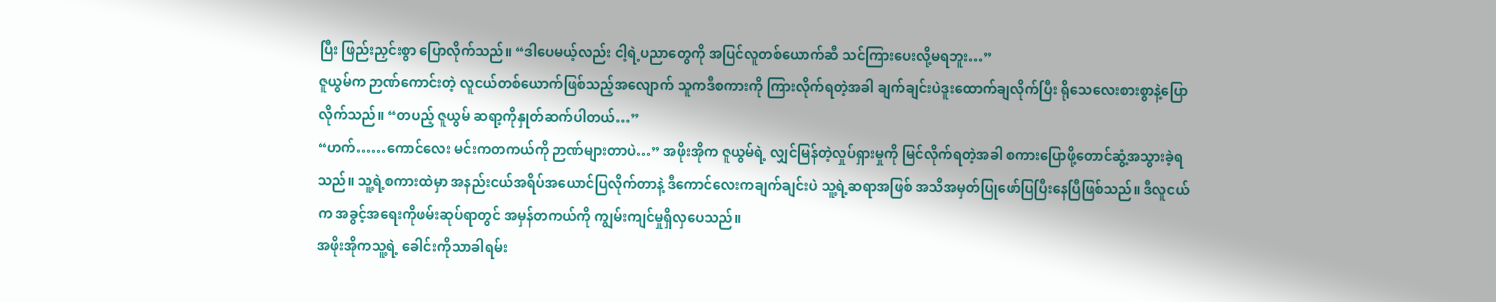ပြီး ဖြည်းညှင်းစွာ ပြောလိုက်သည်။ “ဒါပေမယ့်လည်း ငါ့ရဲ့ပညာတွေကို အပြင်လူတစ်ယောက်ဆီ သင်ကြားပေးလို့မရဘူး…”
ဇူယွမ်က ဉာဏ်ကောင်းတဲ့ လူငယ်တစ်ယောက်ဖြစ်သည့်အလျောက် သူကဒီစကားကို ကြားလိုက်ရတဲ့အခါ ချက်ချင်းပဲဒူးထောက်ချလိုက်ပြီး ရိုသေလေးစားစွာနဲ့ပြောလိုက်သည်။ “တပည့် ဇူယွမ် ဆရာ့ကိုနှုတ်ဆက်ပါတယ်…”
“ဟက်……ကောင်လေး မင်းကတကယ်ကို ဉာဏ်များတာပဲ…” အဖိုးအိုက ဇူယွမ်ရဲ့ လျှင်မြန်တဲ့လှုပ်ရှားမှုကို မြင်လိုက်ရတဲ့အခါ စကားပြောဖို့တောင်ဆွံ့အသွားခဲ့ရသည်။ သူ့ရဲ့စကားထဲမှာ အနည်းငယ်အရိပ်အယောင်ပြလိုက်တာနဲ့ ဒီကောင်လေးကချက်ချင်းပဲ သူ့ရဲ့ဆရာအဖြစ် အသိအမှတ်ပြုဖော်ပြပြီးနေပြီဖြစ်သည်။ ဒီလူငယ်က အခွင့်အရေးကိုဖမ်းဆုပ်ရာတွင် အမှန်တကယ်ကို ကျွမ်းကျင်မှုရှိလှပေသည်။
အဖိုးအိုကသူ့ရဲ့ ခေါင်းကိုသာခါရမ်း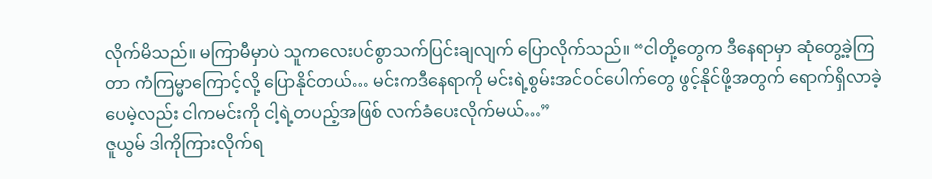လိုက်မိသည်။ မကြာမီမှာပဲ သူကလေးပင်စွာသက်ပြင်းချလျက် ပြောလိုက်သည်။ “ငါတို့တွေက ဒီနေရာမှာ ဆုံတွေ့ခဲ့ကြတာ ကံကြမ္မာကြောင့်လို့ ပြောနိုင်တယ်… မင်းကဒီနေရာကို မင်းရဲ့စွမ်းအင်ဝင်ပေါက်တွေ ဖွင့်နိုင်ဖို့အတွက် ရောက်ရှိလာခဲ့ပေမဲ့လည်း ငါကမင်းကို ငါ့ရဲ့တပည့်အဖြစ် လက်ခံပေးလိုက်မယ်…”
ဇူယွမ် ဒါကိုကြားလိုက်ရ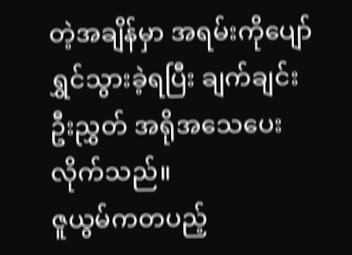တဲ့အချိန်မှာ အရမ်းကိုပျော်ရွှင်သွားခဲ့ရပြီး ချက်ချင်းဦးညွှတ် အရိုအသေပေးလိုက်သည်။
ဇူယွမ်ကတပည့်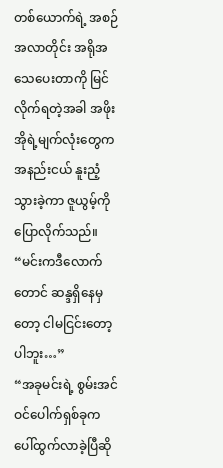တစ်ယောက်ရဲ့ အစဉ်အလာတိုင်း အရိုအသေပေးတာကို မြင်လိုက်ရတဲ့အခါ အဖိုးအိုရဲ့မျက်လုံးတွေကအနည်းငယ် နူးညံ့သွားခဲ့ကာ ဇူယွမ့်ကို ပြောလိုက်သည်။ “မင်းကဒီလောက်တောင် ဆန္ဒရှိနေမှတော့ ငါမငြင်းတော့ပါဘူး…”
“အခုမင်းရဲ့ စွမ်းအင်ဝင်ပေါက်ရှစ်ခုက ပေါ်ထွက်လာခဲ့ပြီဆို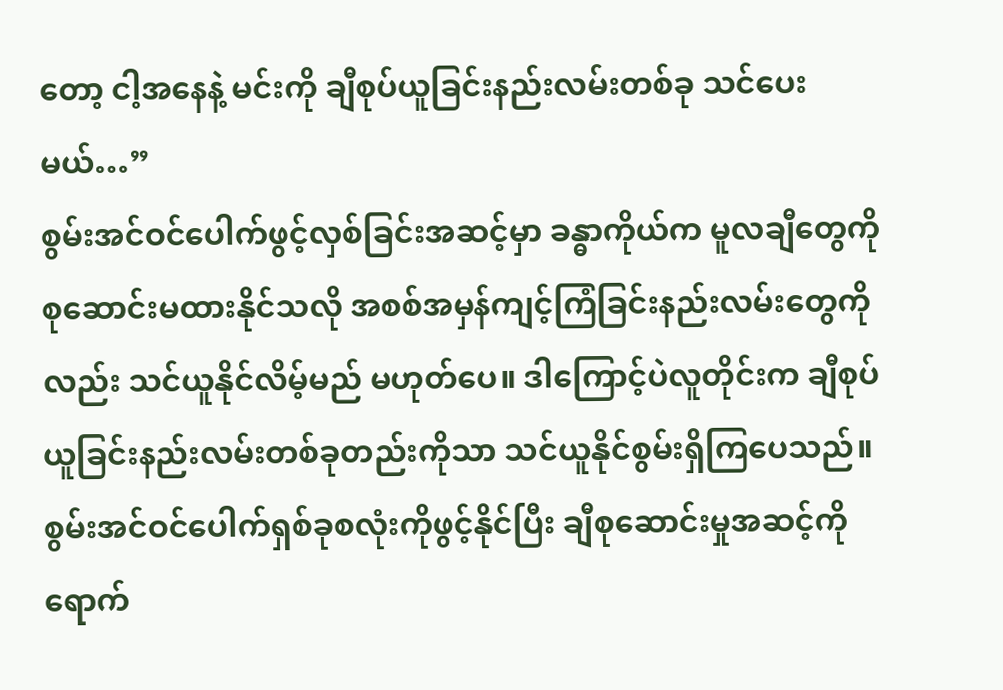တော့ ငါ့အနေနဲ့ မင်းကို ချီစုပ်ယူခြင်းနည်းလမ်းတစ်ခု သင်ပေးမယ်…”
စွမ်းအင်ဝင်ပေါက်ဖွင့်လှစ်ခြင်းအဆင့်မှာ ခန္ဓာကိုယ်က မူလချီတွေကို စုဆောင်းမထားနိုင်သလို အစစ်အမှန်ကျင့်ကြံခြင်းနည်းလမ်းတွေကိုလည်း သင်ယူနိုင်လိမ့်မည် မဟုတ်ပေ။ ဒါကြောင့်ပဲလူတိုင်းက ချီစုပ်ယူခြင်းနည်းလမ်းတစ်ခုတည်းကိုသာ သင်ယူနိုင်စွမ်းရှိကြပေသည်။ စွမ်းအင်ဝင်ပေါက်ရှစ်ခုစလုံးကိုဖွင့်နိုင်ပြီး ချီစုဆောင်းမှုအဆင့်ကို ရောက်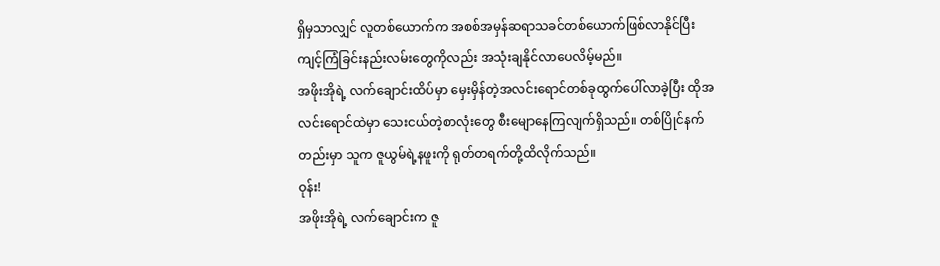ရှိမှသာလျှင် လူတစ်ယောက်က အစစ်အမှန်ဆရာသခင်တစ်ယောက်ဖြစ်လာနိုင်ပြီး ကျင့်ကြံခြင်းနည်းလမ်းတွေကိုလည်း အသုံးချနိုင်လာပေလိမ့်မည်။
အဖိုးအိုရဲ့ လက်ချောင်းထိပ်မှာ မှေးမှိန်တဲ့အလင်းရောင်တစ်ခုထွက်ပေါ်လာခဲ့ပြီး ထိုအလင်းရောင်ထဲမှာ သေးငယ်တဲ့စာလုံးတွေ စီးမျောနေကြလျက်ရှိသည်။ တစ်ပြိုင်နက်တည်းမှာ သူက ဇူယွမ်ရဲ့နဖူးကို ရုတ်တရက်တို့ထိလိုက်သည်။
ဝုန်း!
အဖိုးအိုရဲ့ လက်ချောင်းက ဇူ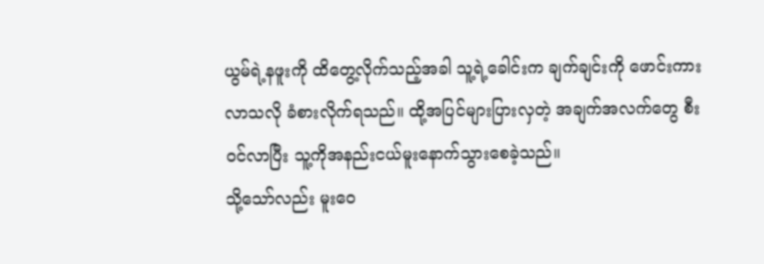ယွမ်ရဲ့နဖူးကို ထိတွေ့လိုက်သည့်အခါ သူ့ရဲ့ခေါင်းက ချက်ချင်းကို ဖောင်းကားလာသလို ခံစားလိုက်ရသည်။ ထို့အပြင်များပြားလှတဲ့ အချက်အလက်တွေ စီးဝင်လာပြီး သူ့ကိုအနည်းငယ်မူးနောက်သွားစေခဲ့သည်။
သို့သော်လည်း မူးဝေ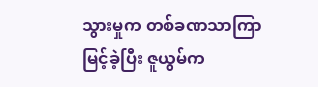သွားမှုက တစ်ခဏသာကြာမြင့်ခဲ့ပြီး ဇူယွမ်က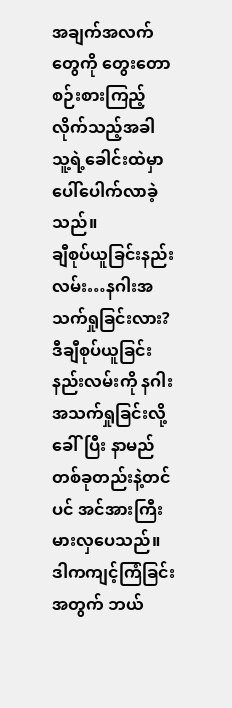အချက်အလက်တွေကို တွေးတောစဉ်းစားကြည့်လိုက်သည့်အခါ သူ့ရဲ့ခေါင်းထဲမှာ ပေါ်ပေါက်လာခဲ့သည်။
ချီစုပ်ယူခြင်းနည်းလမ်း…နဂါးအသက်ရှုခြင်းလား?
ဒီချီစုပ်ယူခြင်းနည်းလမ်းကို နဂါးအသက်ရှုခြင်းလို့ ခေါ်ပြီး နာမည်တစ်ခုတည်းနဲ့တင်ပင် အင်အားကြီးမားလှပေသည်။ ဒါကကျင့်ကြံခြင်းအတွက် ဘယ်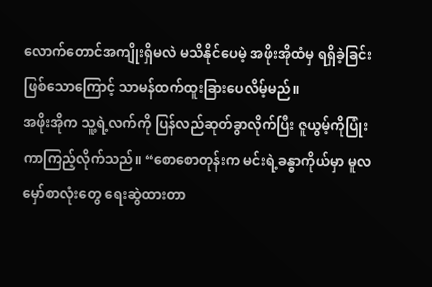လောက်တောင်အကျိုးရှိမလဲ မသိနိုင်ပေမဲ့ အဖိုးအိုထံမှ ရရှိခဲ့ခြင်းဖြစ်သောကြောင့် သာမန်ထက်ထူးခြားပေလိမ့်မည်။
အဖိုးအိုက သူ့ရဲ့လက်ကို ပြန်လည်ဆုတ်ခွာလိုက်ပြီး ဇူယွမ့်ကိုပြုံးကာကြည့်လိုက်သည်။ “စောစောတုန်းက မင်းရဲ့ခန္ဓာကိုယ်မှာ မူလမှော်စာလုံးတွေ ရေးဆွဲထားတာ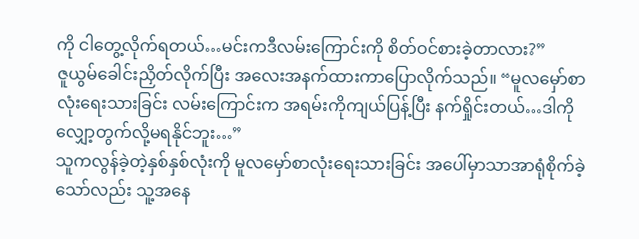ကို ငါတွေ့လိုက်ရတယ်…မင်းကဒီလမ်းကြောင်းကို စိတ်ဝင်စားခဲ့တာလား?”
ဇူယွမ်ခေါင်းညှိတ်လိုက်ပြီး အလေးအနက်ထားကာပြောလိုက်သည်။ “မူလမှော်စာလုံးရေးသားခြင်း လမ်းကြောင်းက အရမ်းကိုကျယ်ပြန့်ပြီး နက်ရှိုင်းတယ်…ဒါကိုလျှော့တွက်လို့မရနိုင်ဘူး…”
သူကလွန်ခဲ့တဲ့နှစ်နှစ်လုံးကို မူလမှော်စာလုံးရေးသားခြင်း အပေါ်မှာသာအာရုံစိုက်ခဲ့သော်လည်း သူ့အနေ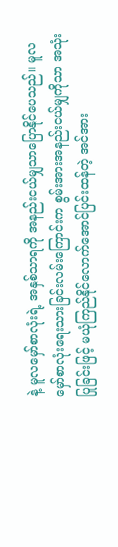နဲ့ မူလမှော်စာလုံးရဲ့ အနှစ်သာရကို အနည်းငယ်မျှသာပြောနိုင်ပေသည်။ မူလမှော်စာလုံးရေးသားခြင်းလမ်းကြောင်းက စွမ်းအားအနည်းငယ်မျှကိုသာ အသုံးပြုခြင်းဖြင့် မယုံကြည်နိုင်လောက်အောင်ပြင်းထန်တဲ့ အင်အား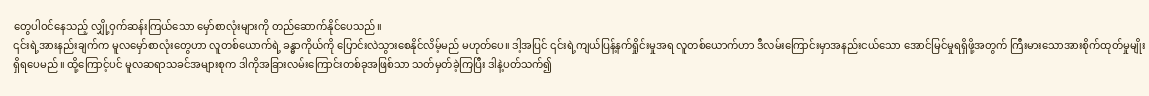တွေပါဝင်နေသည့် လျှို့ဝှက်ဆန်းကြယ်သော မှော်စာလုံးများကို တည်ဆောက်နိုင်ပေသည်။
၎င်းရဲ့အားနည်းချက်က မူလမှော်စာလုံးတွေဟာ လူတစ်ယောက်ရဲ့ ခန္ဓာကိုယ်ကို ပြောင်းလဲသွားစေနိုင်လိမ့်မည် မဟုတ်ပေ။ ဒါ့အပြင် ၎င်းရဲ့ကျယ်ပြန့်နက်ရှိုင်းမှုအရ လူတစ်ယောက်ဟာ ဒီလမ်းကြောင်းမှာအနည်းငယ်သော အောင်မြင်မှုရရှိဖို့အတွက် ကြီးမားသောအားစိုက်ထုတ်မှုမျိုးရှိရပေမည်။ ထို့ကြောင့်ပင် မူလဆရာသခင်အများစုက ဒါကိုအခြားလမ်းကြောင်းတစ်ခုအဖြစ်သာ သတ်မှတ်ခဲ့ကြပြီး ဒါနဲ့ပတ်သက်၍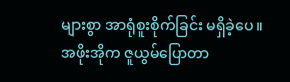များစွာ အာရုံစူးစိုက်ခြင်း မရှိခဲ့ပေ။
အဖိုးအိုက ဇူယွမ်ပြောတာ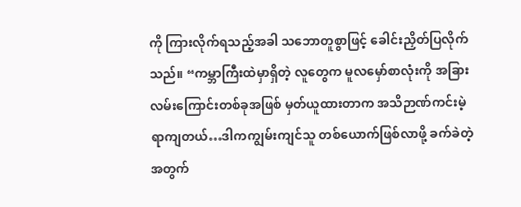ကို ကြားလိုက်ရသည့်အခါ သဘောတူစွာဖြင့် ခေါင်းညှိတ်ပြလိုက်သည်။ “ကမ္ဘာကြီးထဲမှာရှိတဲ့ လူတွေက မူလမှော်စာလုံးကို အခြားလမ်းကြောင်းတစ်ခုအဖြစ် မှတ်ယူထားတာက အသိဉာဏ်ကင်းမဲ့ရာကျတယ်…ဒါကကျွမ်းကျင်သူ တစ်ယောက်ဖြစ်လာဖို့ ခက်ခဲတဲ့အတွက်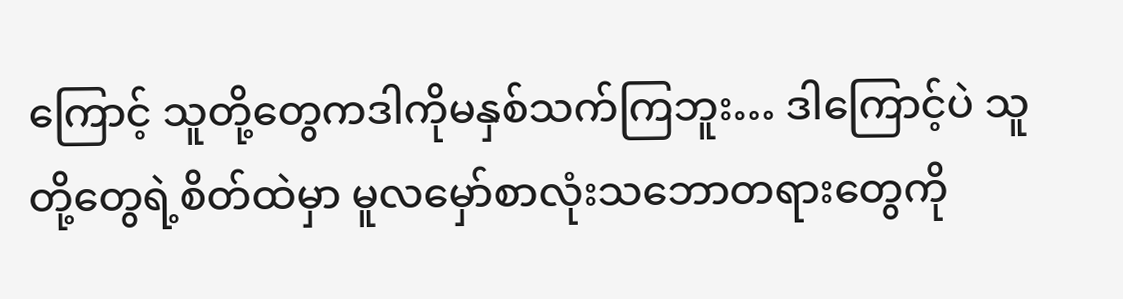ကြောင့် သူတို့တွေကဒါကိုမနှစ်သက်ကြဘူး… ဒါကြောင့်ပဲ သူတို့တွေရဲ့စိတ်ထဲမှာ မူလမှော်စာလုံးသဘောတရားတွေကို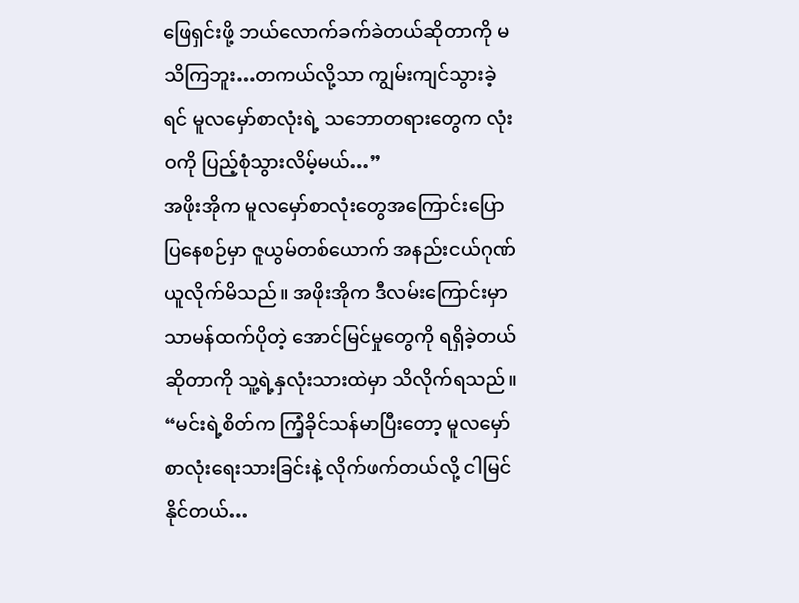ဖြေရှင်းဖို့ ဘယ်လောက်ခက်ခဲတယ်ဆိုတာကို မသိကြဘူး…တကယ်လို့သာ ကျွမ်းကျင်သွားခဲ့ရင် မူလမှော်စာလုံးရဲ့ သဘောတရားတွေက လုံးဝကို ပြည့်စုံသွားလိမ့်မယ်…”
အဖိုးအိုက မူလမှော်စာလုံးတွေအကြောင်းပြောပြနေစဉ်မှာ ဇူယွမ်တစ်ယောက် အနည်းငယ်ဂုဏ်ယူလိုက်မိသည်။ အဖိုးအိုက ဒီလမ်းကြောင်းမှာ သာမန်ထက်ပိုတဲ့ အောင်မြင်မှုတွေကို ရရှိခဲ့တယ်ဆိုတာကို သူ့ရဲ့နှလုံးသားထဲမှာ သိလိုက်ရသည်။
“မင်းရဲ့စိတ်က ကြံ့ခိုင်သန်မာပြီးတော့ မူလမှော်စာလုံးရေးသားခြင်းနဲ့ လိုက်ဖက်တယ်လို့ ငါမြင်နိုင်တယ်…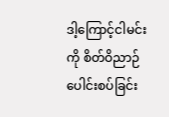ဒါ့ကြောင့်ငါမင်းကို စိတ်ဝိညာဉ်ပေါင်းစပ်ခြင်း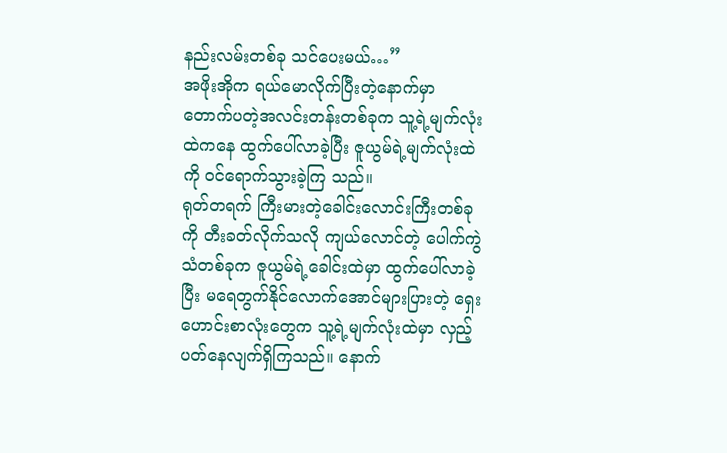နည်းလမ်းတစ်ခု သင်ပေးမယ်…”
အဖိုးအိုက ရယ်မောလိုက်ပြီးတဲ့နောက်မှာ တောက်ပတဲ့အလင်းတန်းတစ်ခုက သူ့ရဲ့မျက်လုံးထဲကနေ ထွက်ပေါ်လာခဲ့ပြီး ဇူယွမ်ရဲ့မျက်လုံးထဲကို ဝင်ရောက်သွားခဲ့ကြ သည်။
ရုတ်တရက် ကြီးမားတဲ့ခေါင်းလောင်းကြီးတစ်ခုကို တီးခတ်လိုက်သလို ကျယ်လောင်တဲ့ ပေါက်ကွဲသံတစ်ခုက ဇူယွမ်ရဲ့ခေါင်းထဲမှာ ထွက်ပေါ်လာခဲ့ပြီး မရေတွက်နိုင်လောက်အောင်များပြားတဲ့ ရှေးဟောင်းစာလုံးတွေက သူ့ရဲ့မျက်လုံးထဲမှာ လှည့်ပတ်နေလျက်ရှိကြသည်။ နောက်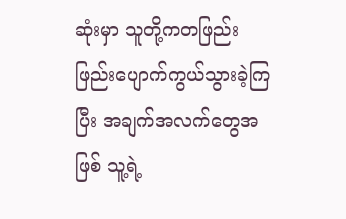ဆုံးမှာ သူတို့ကတဖြည်းဖြည်းပျောက်ကွယ်သွားခဲ့ကြပြီး အချက်အလက်တွေအဖြစ် သူ့ရဲ့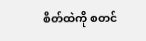စိတ်ထဲကို စတင်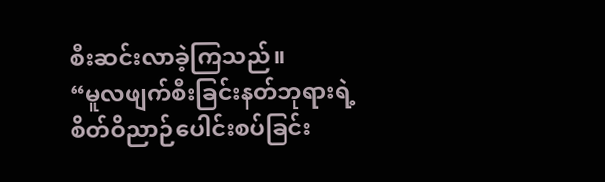စီးဆင်းလာခဲ့ကြသည်။
“မူလဖျက်စီးခြင်းနတ်ဘုရားရဲ့ စိတ်ဝိညာဉ်ပေါင်းစပ်ခြင်း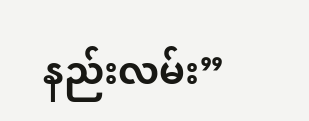နည်းလမ်း”